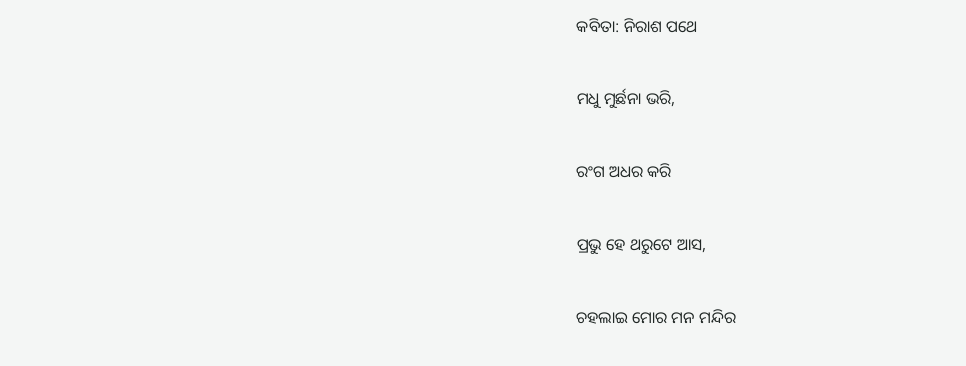କବିତା: ନିରାଶ ପଥେ

ମଧୁ ମୁର୍ଛନା ଭରି,

ରଂଗ ଅଧର କରି

ପ୍ରଭୁ ହେ ଥରୁଟେ ଆସ,

ଚହଲାଇ ମୋର ମନ ମନ୍ଦିର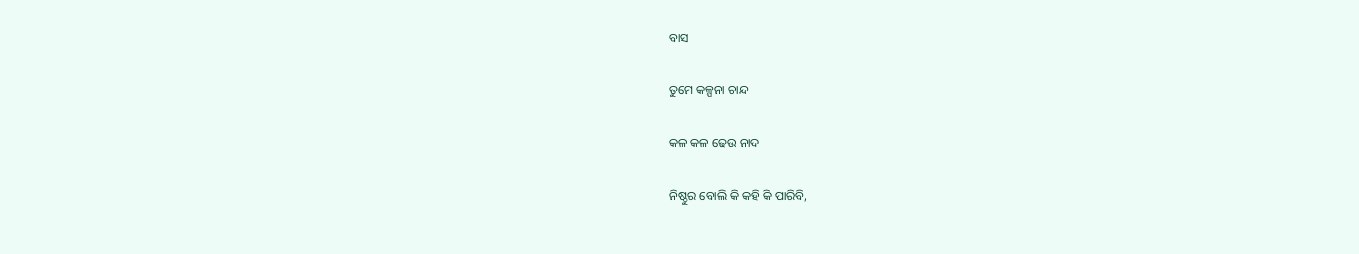ବାସ

ତୁମେ କଳ୍ପନା ଚାନ୍ଦ

କଳ କଳ ଢେଉ ନାଦ

ନିଷ୍ଠୁର ବୋଲି କି କହି କି ପାରିବି,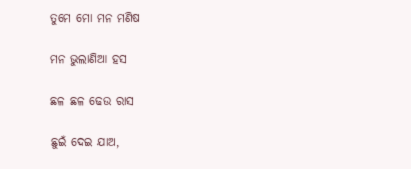ତୁମେ ମୋ ମନ ମଣିଷ

ମନ ଭୁଲାଣିଆ ହସ

ଛଳ ଛଳ ଢେଉ ରାସ

ଛୁଇଁ ଦେଇ ଯାଅ,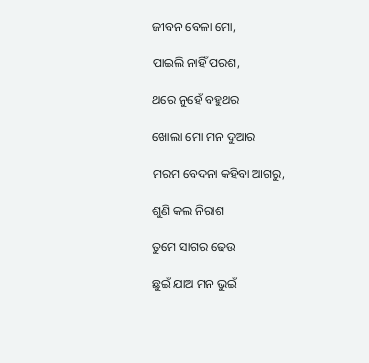ଜୀବନ ବେଳା ମୋ,

ପାଇଲି ନାହିଁ ପରଶ,

ଥରେ ନୁହେଁ ବହୁଥର

ଖୋଲା ମୋ ମନ ଦୁଆର

ମରମ ବେଦନା କହିବା ଆଗରୁ,

ଶୁଣି କଲ ନିରାଶ

ତୁମେ ସାଗର ଢେଉ

ଛୁଇଁ ଯାଅ ମନ ଭୁଇଁ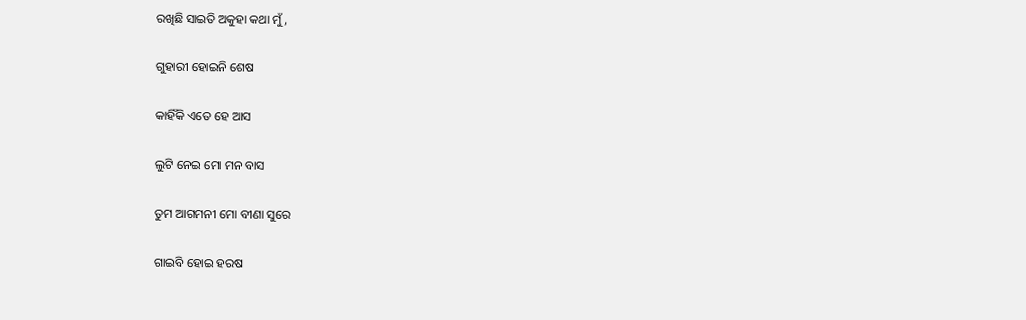ରଖିଛି ସାଇତି ଅକୁହା କଥା ମୁଁ,

ଗୁହାରୀ ହୋଇନି ଶେଷ

କାହିଁକି ଏତେ ହେ ଆସ

ଲୁଟି ନେଇ ମୋ ମନ ବାସ

ତୁମ ଆଗମନୀ ମୋ ବୀଣା ସୁରେ

ଗାଇବି ହୋଇ ହରଷ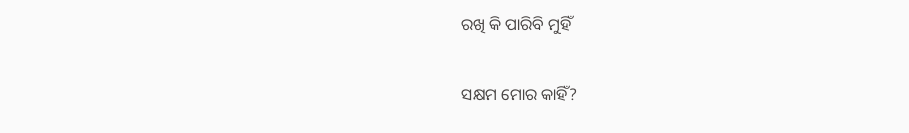ରଖି କି ପାରିବି ମୁହିଁ

ସକ୍ଷମ ମୋର କାହିଁ?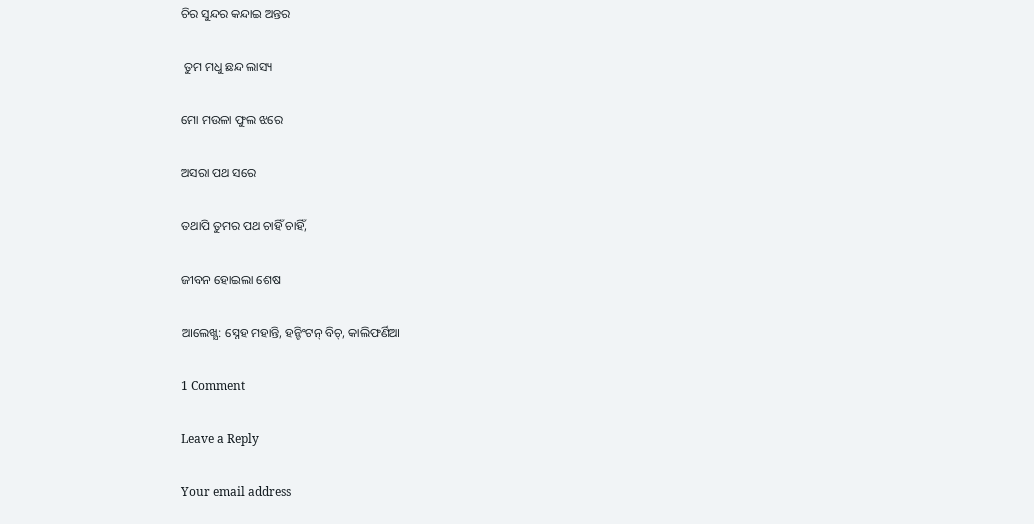ଚିର ସୁନ୍ଦର କନ୍ଦାଇ ଅନ୍ତର

 ତୁମ ମଧୁ ଛନ୍ଦ ଲାସ୍ୟ

ମୋ ମଉଳା ଫୁଲ ଝରେ

ଅସରା ପଥ ସରେ

ତଥାପି ତୁମର ପଥ ଚାହିଁ ଚାହିଁ,

ଜୀବନ ହୋଇଲା ଶେଷ

ଆଲେଖ୍ଯ: ସ୍ନେହ ମହାନ୍ତି, ହନ୍ଟିଂଟନ୍ ବିଚ୍, କାଲିଫର୍ଣିଆ

1 Comment

Leave a Reply

Your email address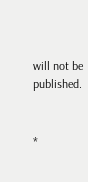will not be published.


*